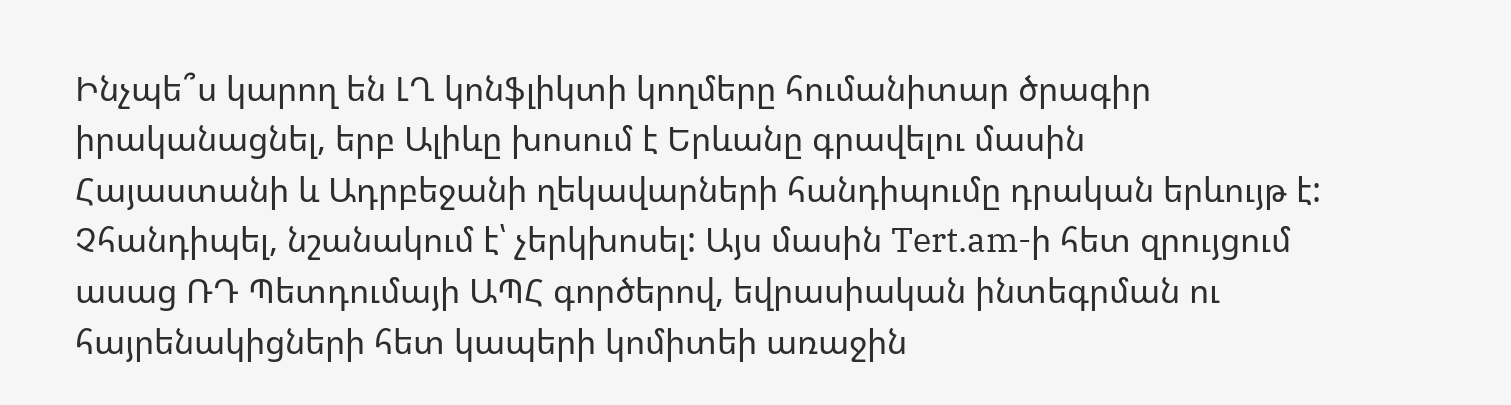Ինչպե՞ս կարող են ԼՂ կոնֆլիկտի կողմերը հումանիտար ծրագիր իրականացնել, երբ Ալիևը խոսում է Երևանը գրավելու մասին
Հայաստանի և Ադրբեջանի ղեկավարների հանդիպումը դրական երևույթ է: Չհանդիպել, նշանակում է՝ չերկխոսել: Այս մասին Tert.am-ի հետ զրույցում ասաց ՌԴ Պետդումայի ԱՊՀ գործերով, եվրասիական ինտեգրման ու հայրենակիցների հետ կապերի կոմիտեի առաջին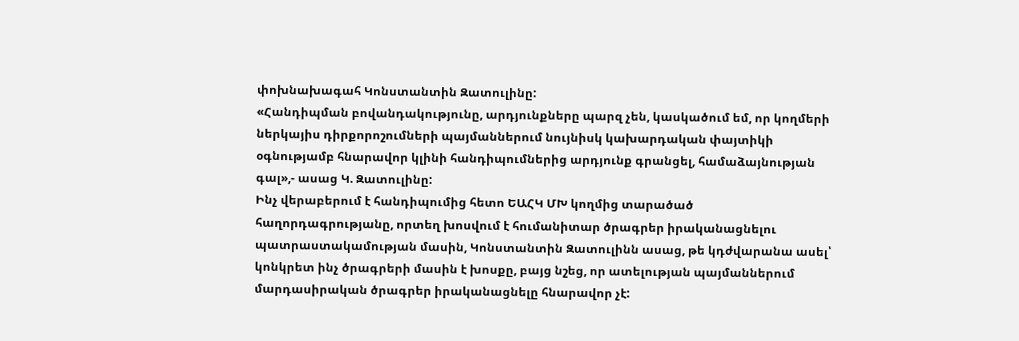փոխնախագահ Կոնստանտին Զատուլինը:
«Հանդիպման բովանդակությունը, արդյունքները պարզ չեն, կասկածում եմ, որ կողմերի ներկայիս դիրքորոշումների պայմաններում նույնիսկ կախարդական փայտիկի օգնությամբ հնարավոր կլինի հանդիպումներից արդյունք գրանցել, համաձայնության գալ»,- ասաց Կ. Զատուլինը:
Ինչ վերաբերում է հանդիպումից հետո ԵԱՀԿ ՄԽ կողմից տարածած հաղորդագրությանը, որտեղ խոսվում է հումանիտար ծրագրեր իրականացնելու պատրաստակամության մասին, Կոնստանտին Զատուլինն ասաց, թե կդժվարանա ասել՝ կոնկրետ ինչ ծրագրերի մասին է խոսքը, բայց նշեց, որ ատելության պայմաններում մարդասիրական ծրագրեր իրականացնելը հնարավոր չէ: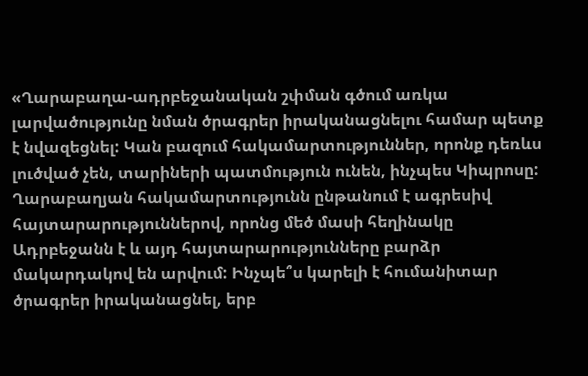«Ղարաբաղա-ադրբեջանական շփման գծում առկա լարվածությունը նման ծրագրեր իրականացնելու համար պետք է նվազեցնել: Կան բազում հակամարտություններ, որոնք դեռևս լուծված չեն, տարիների պատմություն ունեն, ինչպես Կիպրոսը: Ղարաբաղյան հակամարտությունն ընթանում է ագրեսիվ հայտարարություններով, որոնց մեծ մասի հեղինակը Ադրբեջանն է և այդ հայտարարությունները բարձր մակարդակով են արվում: Ինչպե՞ս կարելի է հումանիտար ծրագրեր իրականացնել, երբ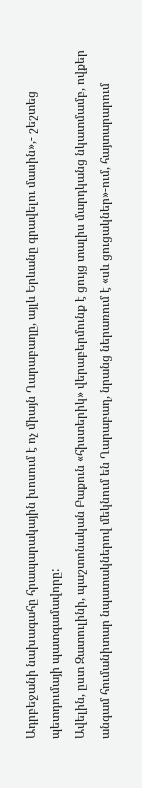Ադրբեջանի նախագահը հրապարակային խոսում է ոչ միայն Ղարաբաղը, այլև Երևանը գրավելու մասին»,- շեշտեց պետդումայի պատգամավորը:
Ավելին, ըստ Զատուլինի, պաշտոնական Բաքուն «հիստերիկ» վերաբերմունք է ցույց տալիս մարդկանց նկատմամբ, ովքեր անգամ հումանիտար նպատակներով մեկնում են Ղարաբաղ, նրանց ներառում է «սև ցուցակներ»-ում, հայտարարում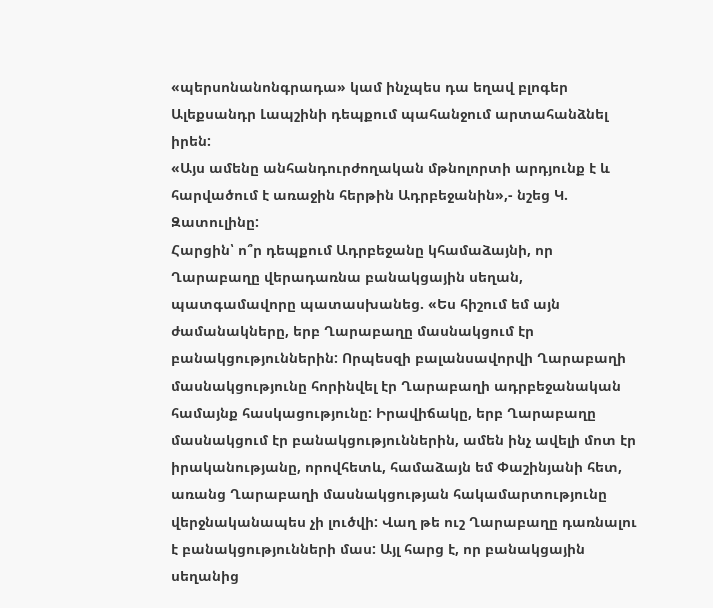«պերսոնանոնգրադա» կամ ինչպես դա եղավ բլոգեր Ալեքսանդր Լապշինի դեպքում պահանջում արտահանձնել իրեն:
«Այս ամենը անհանդուրժողական մթնոլորտի արդյունք է և հարվածում է առաջին հերթին Ադրբեջանին»,- նշեց Կ. Զատուլինը:
Հարցին՝ ո՞ր դեպքում Ադրբեջանը կհամաձայնի, որ Ղարաբաղը վերադառնա բանակցային սեղան, պատգամավորը պատասխանեց. «Ես հիշում եմ այն ժամանակները, երբ Ղարաբաղը մասնակցում էր բանակցություններին: Որպեսզի բալանսավորվի Ղարաբաղի մասնակցությունը հորինվել էր Ղարաբաղի ադրբեջանական համայնք հասկացությունը: Իրավիճակը, երբ Ղարաբաղը մասնակցում էր բանակցություններին, ամեն ինչ ավելի մոտ էր իրականությանը, որովհետև, համաձայն եմ Փաշինյանի հետ, առանց Ղարաբաղի մասնակցության հակամարտությունը վերջնականապես չի լուծվի: Վաղ թե ուշ Ղարաբաղը դառնալու է բանակցությունների մաս: Այլ հարց է, որ բանակցային սեղանից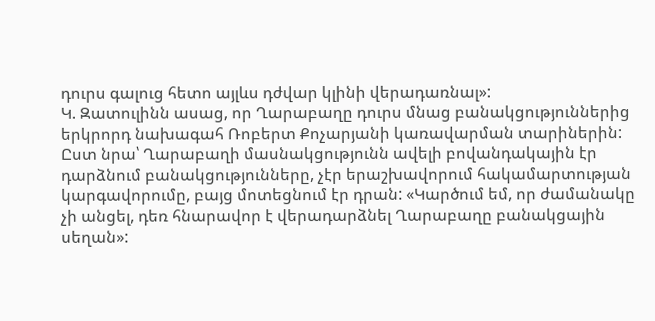դուրս գալուց հետո այլևս դժվար կլինի վերադառնալ»:
Կ. Զատուլինն ասաց, որ Ղարաբաղը դուրս մնաց բանակցություններից երկրորդ նախագահ Ռոբերտ Քոչարյանի կառավարման տարիներին: Ըստ նրա՝ Ղարաբաղի մասնակցությունն ավելի բովանդակային էր դարձնում բանակցությունները, չէր երաշխավորում հակամարտության կարգավորումը, բայց մոտեցնում էր դրան: «Կարծում եմ, որ ժամանակը չի անցել, դեռ հնարավոր է վերադարձնել Ղարաբաղը բանակցային սեղան»: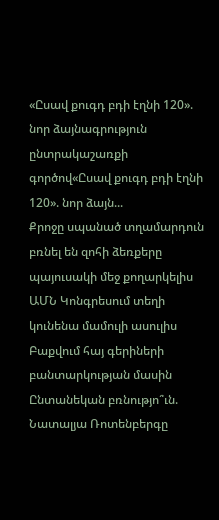«Ըսավ քուգդ բդի էղնի 120». նոր ձայնագրություն ընտրակաշառքի գործով«Ըսավ քուգդ բդի էղնի 120». նոր ձայն...
Քրոջը սպանած տղամարդուն բռնել են զոհի ձեռքերը պայուսակի մեջ քողարկելիս
ԱՄՆ Կոնգրեսում տեղի կունենա մամուլի ասուլիս Բաքվում հայ գերիների բանտարկության մասին
Ընտանեկան բռնությո՞ւն. Նատալյա Ռոտենբերգը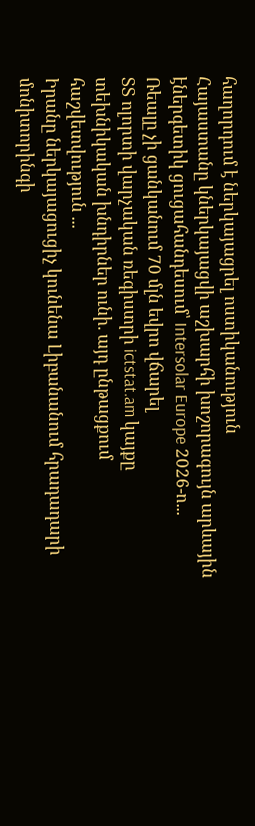հաղորդում է ներկայացրել ոստիկանություն
Հայաստանը կներկայացվի աշխարհի խոշորագույն արևային էներգետիկ ցուցահանդեսում՝ Intersolar Europe 2026-ո...
Ռեալը չի ցանկանում 70 մլն եվրո վճարել
ՏՏ ոլորտի վարչական ռեգիստրի ictstat.am կայքը տեխնիկական խնդիրներ ունի. այդ ընթացքում հաշվետվություն ...
Իրանը ներկայացուցիչ կունենա Լիբանանում հրադադարի մոնիտորինգի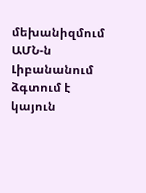մեխանիզմում
ԱՄՆ-ն Լիբանանում ձգտում է կայուն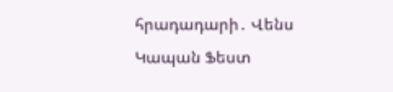հրադադարի․ Վենս
Կապան Ֆեստ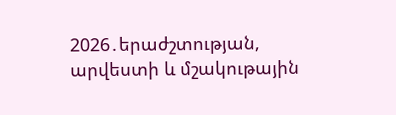2026․երաժշտության, արվեստի և մշակութային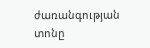ժառանգության տոնը